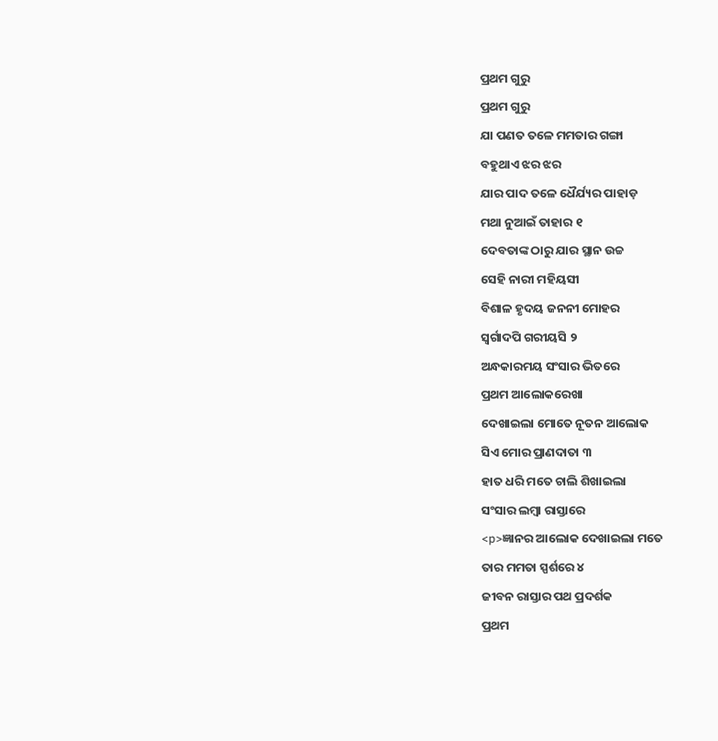ପ୍ରଥମ ଗୁରୁ
ପ୍ରଥମ ଗୁରୁ
ଯା ପଣତ ତଳେ ମମତାର ଗଙ୍ଗା
ବହୁଥାଏ ଝର ଝର
ଯାର ପାଦ ତଳେ ଧୈର୍ଯ୍ୟର ପାହାଡ଼
ମଥା ନୁଆଇଁ ତାହାର ୧
ଦେବତାଙ୍କ ଠାରୁ ଯାର ସ୍ଥାନ ଉଚ୍ଚ
ସେହି ନାରୀ ମହିୟସୀ
ବିଶାଳ ହୃଦୟ ଜନନୀ ମୋହର
ସ୍ୱର୍ଗାଦପି ଗରୀୟସି ୨
ଅନ୍ଧକାରମୟ ସଂସାର ଭିତରେ
ପ୍ରଥମ ଆଲୋକରେଖା
ଦେଖାଇଲା ମୋତେ ନୂତନ ଆଲୋକ
ସିଏ ମୋର ପ୍ରାଣଦାତା ୩
ହାତ ଧରି ମତେ ଚାଲି ଶିଖାଇଲା
ସଂସାର ଲମ୍ବା ରାସ୍ତାରେ
<p>ଜ୍ଞାନର ଆଲୋକ ଦେଖାଇଲା ମତେ
ତାର ମମତା ସ୍ପର୍ଶରେ ୪
ଜୀବନ ରାସ୍ତାର ପଥ ପ୍ରଦର୍ଶକ
ପ୍ରଥମ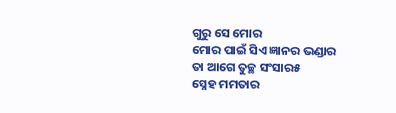ଗୁରୁ ସେ ମୋର
ମୋର ପାଇଁ ସିଏ ଜ୍ଞାନର ଭଣ୍ଡାର
ତା ଆଗେ ତୁଚ୍ଛ ସଂସାର୫
ସ୍ନେହ ମମତାର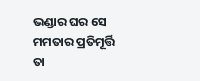ଭଣ୍ଡାର ଘର ସେ
ମମତାର ପ୍ରତିମୂର୍ତ୍ତି
ତା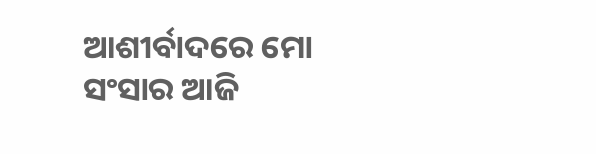ଆଶୀର୍ବାଦରେ ମୋ ସଂସାର ଆଜି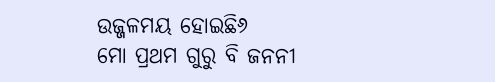ଉଜ୍ଜଳମୟ ହୋଇଛି୬
ମୋ ପ୍ରଥମ ଗୁରୁ ବି ଜନନୀ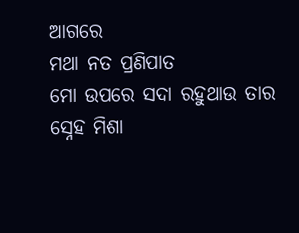ଆଗରେ
ମଥା ନତ ପ୍ରଣିପାତ
ମୋ ଉପରେ ସଦା ରହୁଥାଉ ତାର
ସ୍ନେହ ମିଶା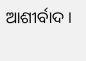ଆଶୀର୍ବାଦ ।